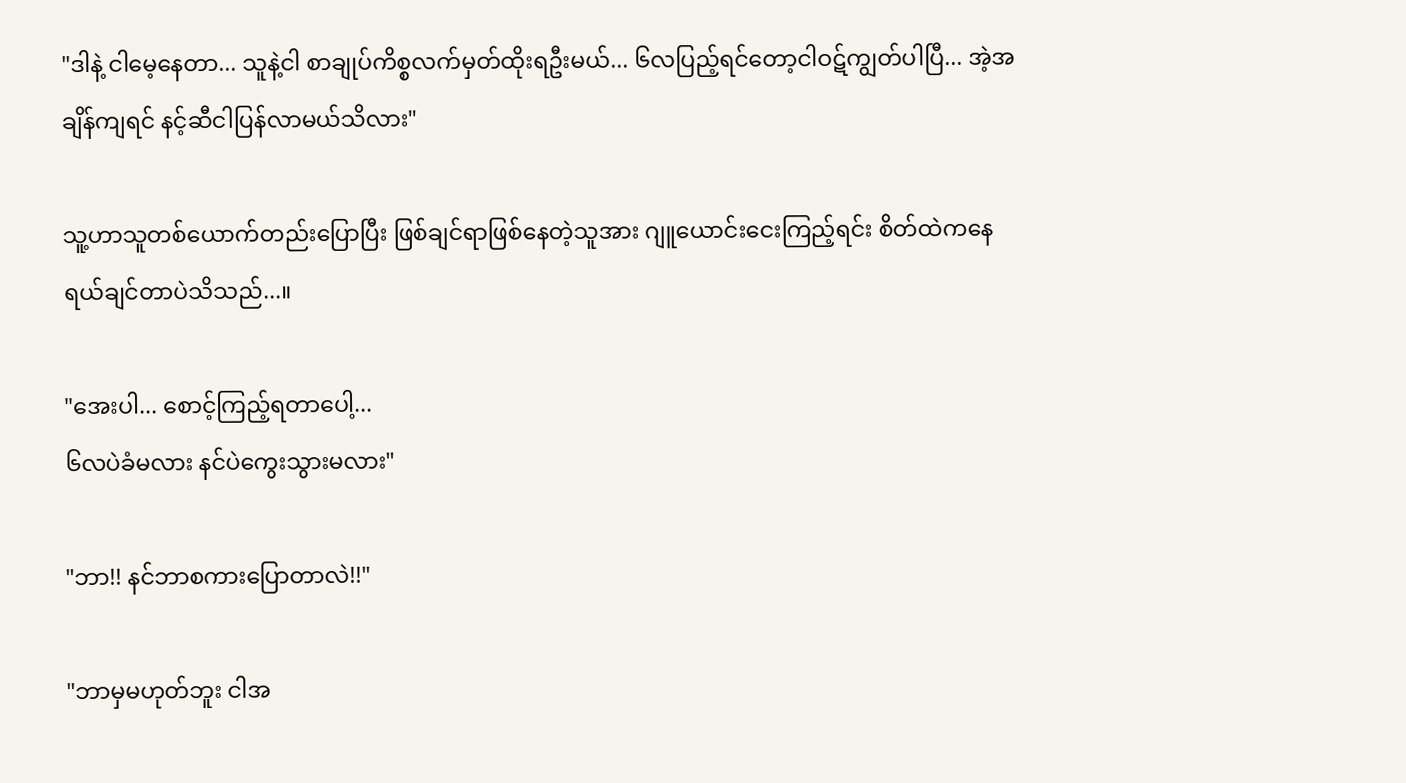"ဒါနဲ့ ငါမေ့နေတာ... သူနဲ့ငါ စာချုပ်ကိစ္စလက်မှတ်ထိုးရဦးမယ်... ၆လပြည့်ရင်တော့ငါဝဋ်ကျွတ်ပါပြီ... အဲ့အချိန်ကျရင် နင့်ဆီငါပြန်လာမယ်သိလား"

သူ့ဟာသူတစ်ယောက်တည်းပြောပြီး ဖြစ်ချင်ရာဖြစ်နေတဲ့သူအား ဂျူယောင်းငေးကြည့်ရင်း စိတ်ထဲကနေ ရယ်ချင်တာပဲသိသည်...။

"အေးပါ... စောင့်ကြည့်ရတာပေါ့...
၆လပဲခံမလား နင်ပဲကွေးသွားမလား"

"ဘာ!! နင်ဘာစကားပြောတာလဲ!!"

"ဘာမှမဟုတ်ဘူး ငါအ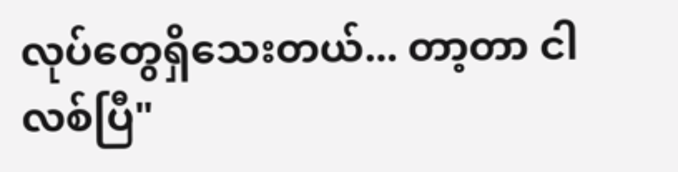လုပ်တွေရှိသေးတယ်... တာ့တာ ငါလစ်ပြီ"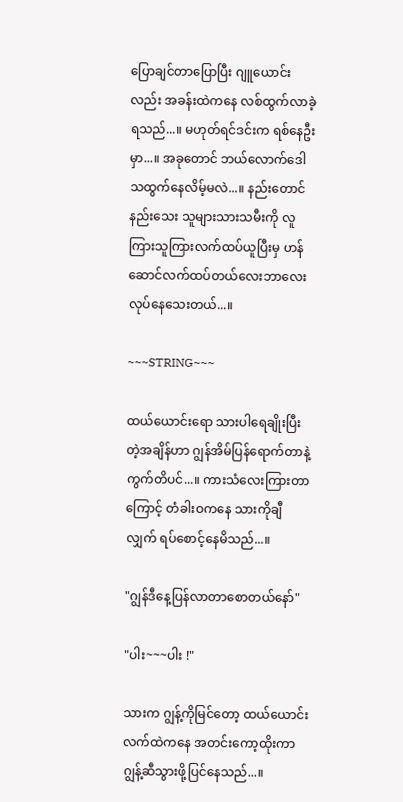ပြောချင်တာပြောပြီး ဂျူယောင်းလည်း အခန်းထဲကနေ လစ်ထွက်လာခဲ့ရသည်...။ မဟုတ်ရင်ဒင်းက ရစ်နေဦးမှာ...။ အခုတောင် ဘယ်လောက်ဒေါသထွက်နေလိမ့်မလဲ...။ နည်းတောင်နည်းသေး သူများသားသမီးကို လူကြားသူကြားလက်ထပ်ယူပြီးမှ ဟန်ဆောင်လက်ထပ်တယ်လေးဘာလေး လုပ်နေသေးတယ်...။

~~~STRING~~~

ထယ်ယောင်းရော သားပါရေချိုးပြီးတဲ့အချိန်ဟာ ဂျွန်အိမ်ပြန်ရောက်တာနဲ့ ကွက်တိပင်...။ ကားသံလေးကြားတာကြောင့် တံခါးဝကနေ သားကိုချီလျှက် ရပ်စောင့်နေမိသည်...။

"ဂျွန်ဒီနေ့ပြန်လာတာစောတယ်နော်"

"ပါး~~~ပါး !"

သားက ဂျွန့်ကိုမြင်တော့ ထယ်ယောင်းလက်ထဲကနေ အတင်းကော့ထိုးကာ ဂျွန့်ဆီသွားဖို့ပြင်နေသည်...။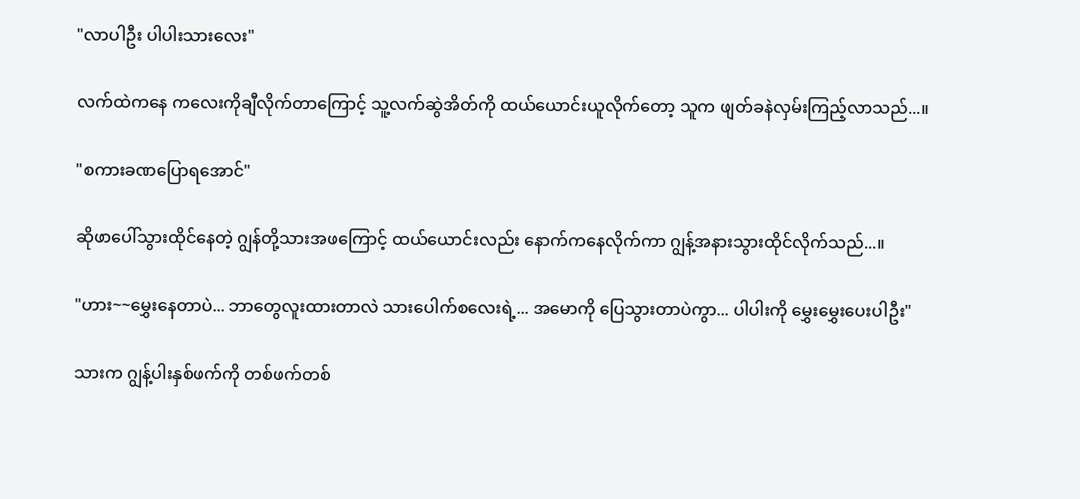"လာပါဦး ပါပါးသားလေး"

လက်ထဲကနေ ကလေးကိုချီလိုက်တာကြောင့် သူ့လက်ဆွဲအိတ်ကို ထယ်ယောင်းယူလိုက်တော့ သူက ဖျတ်ခနဲလှမ်းကြည့်လာသည်...။

"စကားခဏပြောရအောင်"

ဆိုဖာပေါ်သွားထိုင်နေတဲ့ ဂျွန်တို့သားအဖကြောင့် ထယ်ယောင်းလည်း နောက်ကနေလိုက်ကာ ဂျွန့်အနားသွားထိုင်လိုက်သည်...။

"ဟား~~မွှေးနေတာပဲ... ဘာတွေလူးထားတာလဲ သား‌ပေါက်စလေးရဲ့... အမောကို ပြေသွားတာပဲကွာ... ပါပါးကို မွှေးမွှေးပေးပါဦး"

သားက ဂျွန့်ပါးနှစ်ဖက်ကို တစ်ဖက်တစ်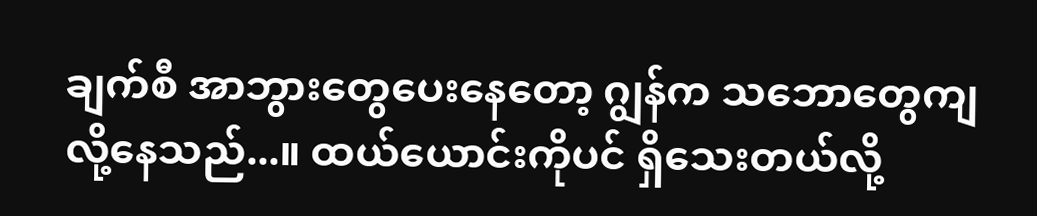ချက်စီ အာဘွားတွေပေးနေတော့ ဂျွန်က သဘောတွေကျလို့နေသည်...။ ထယ်ယောင်းကိုပင် ရှိသေးတယ်လို့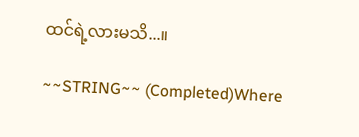ထင်ရဲ့လားမသိ...။

~~STRING~~ (Completed)Where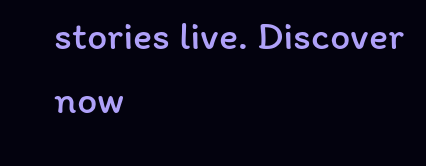stories live. Discover now